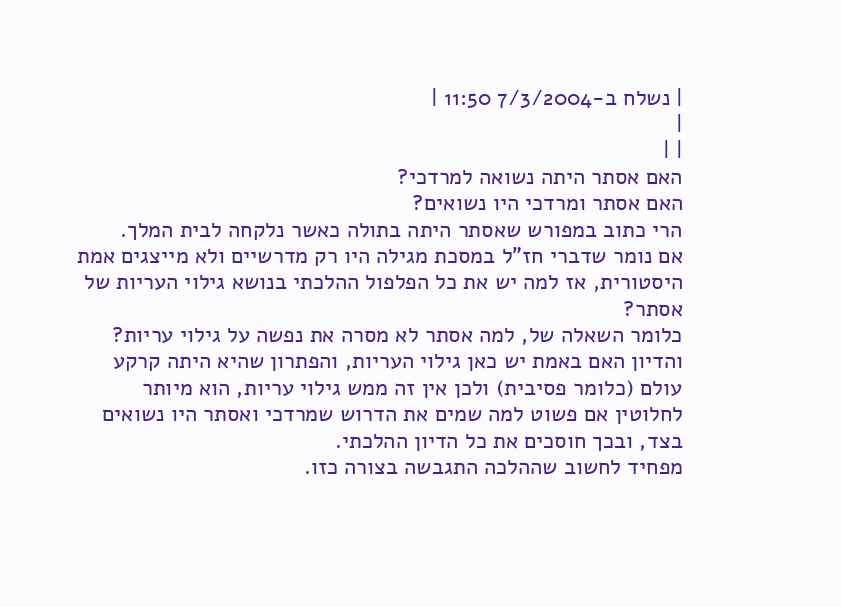| נשלח ב-7/3/2004 11:50 |
|
| |
האם אסתר היתה נשואה למרדכי?
האם אסתר ומרדכי היו נשואים?
הרי כתוב במפורש שאסתר היתה בתולה כאשר נלקחה לבית המלך.
אם נומר שדברי חז"ל במסכת מגילה היו רק מדרשיים ולא מייצגים אמת היסטורית, אז למה יש את כל הפלפול ההלכתי בנושא גילוי העריות של אסתר?
כלומר השאלה של, למה אסתר לא מסרה את נפשה על גילוי עריות? והדיון האם באמת יש כאן גילוי העריות, והפתרון שהיא היתה קרקע עולם (כלומר פסיבית) ולכן אין זה ממש גילוי עריות, הוא מיותר לחלוטין אם פשוט למה שמים את הדרוש שמרדכי ואסתר היו נשואים בצד, ובכך חוסכים את כל הדיון ההלכתי.
מפחיד לחשוב שההלכה התגבשה בצורה כזו.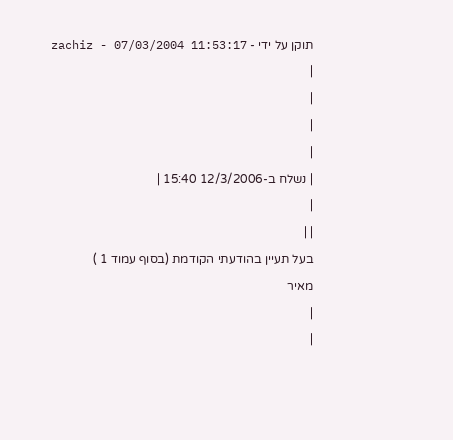תוקן על ידי - zachiz - 07/03/2004 11:53:17
|
|
|
|
| נשלח ב-12/3/2006 15:40 |
|
| |
בעל תעיין בהודעתי הקודמת (בסוף עמוד 1 )
מאיר
|
|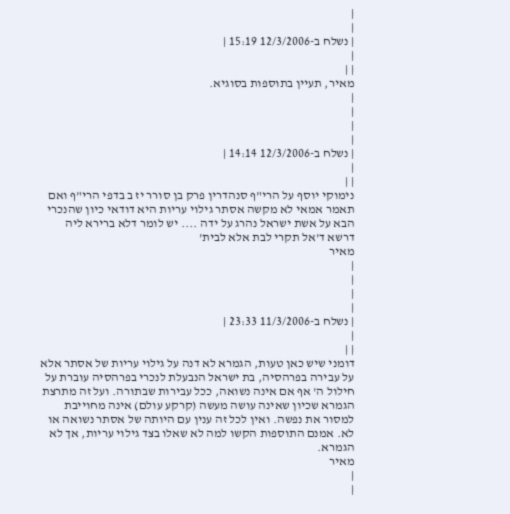|
|
| נשלח ב-12/3/2006 15:19 |
|
| |
מאיר, תעיין בתוספות בסוגיא.
|
|
|
|
| נשלח ב-12/3/2006 14:14 |
|
| |
נימוקי יוסף על הרי"ף סנהדרין פרק בן סורר יז ב בדפי הרי"ף ואם תאמר אמאי לא מקשה אסתר גילוי עריות היא דודאי כיון שהנכרי הבא על אשת ישראל נהרג על ידה .... יש לומר דלא ברירא ליה דרשא ד'אל תקרי לבת אלא לבית'
מאיר
|
|
|
|
| נשלח ב-11/3/2006 23:33 |
|
| |
דומני שיש כאן טעות, הגמרא לא דנה על גילוי עריות של אסתר אלא על עבירה בפרהסיה, בת ישראל הנבעלת לנכרי בפרהסיה עוברת על חילול ה' אף אם אינה נשואה, ככל עבירות שבתורה. ועל זה מתרצת הגמרא שכיון שאינה עושה מעשה (קרקע עולם) אינה מחוייבת למסור את נפשה. ואין לכל זה ענין עם היותה של אסתר נשואה או לא. אמנם התוספות הקשו למה לא שאלו בצד גילוי עריות, אך לא הגמרא.
מאיר
|
|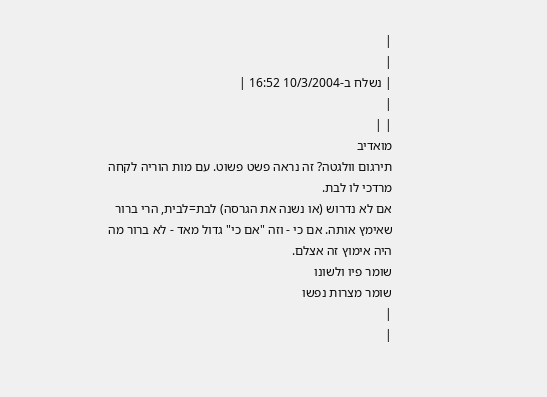|
|
| נשלח ב-10/3/2004 16:52 |
|
| |
מואדיב
תירגום וולגטה? זה נראה פשט פשוט. עם מות הוריה לקחה מרדכי לו לבת.
אם לא נדרוש (או נשנה את הגרסה) לבת=לבית, הרי ברור שאימץ אותה. אם כי - וזה "אם כי" גדול מאד - לא ברור מה היה אימוץ זה אצלם.
שומר פיו ולשונו
שומר מצרות נפשו
|
|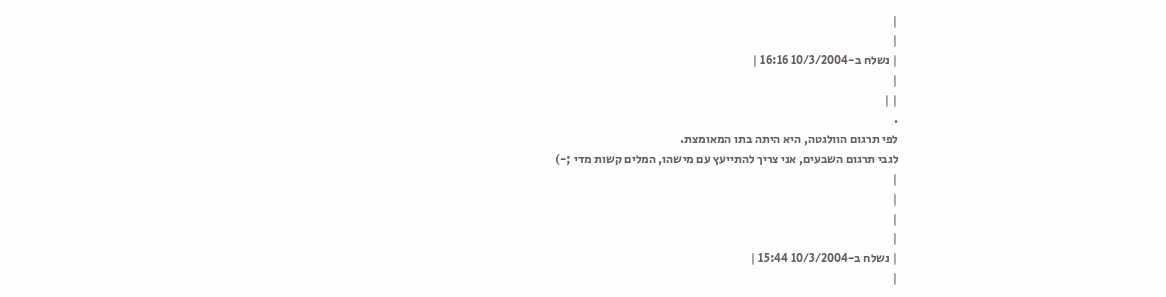|
|
| נשלח ב-10/3/2004 16:16 |
|
| |
.
לפי תרגום הוולגטה, היא היתה בתו המאומצת.
לגבי תרגום השבעים, אני צריך להתייעץ עם מישהו, המלים קשות מדי ;-)
|
|
|
|
| נשלח ב-10/3/2004 15:44 |
|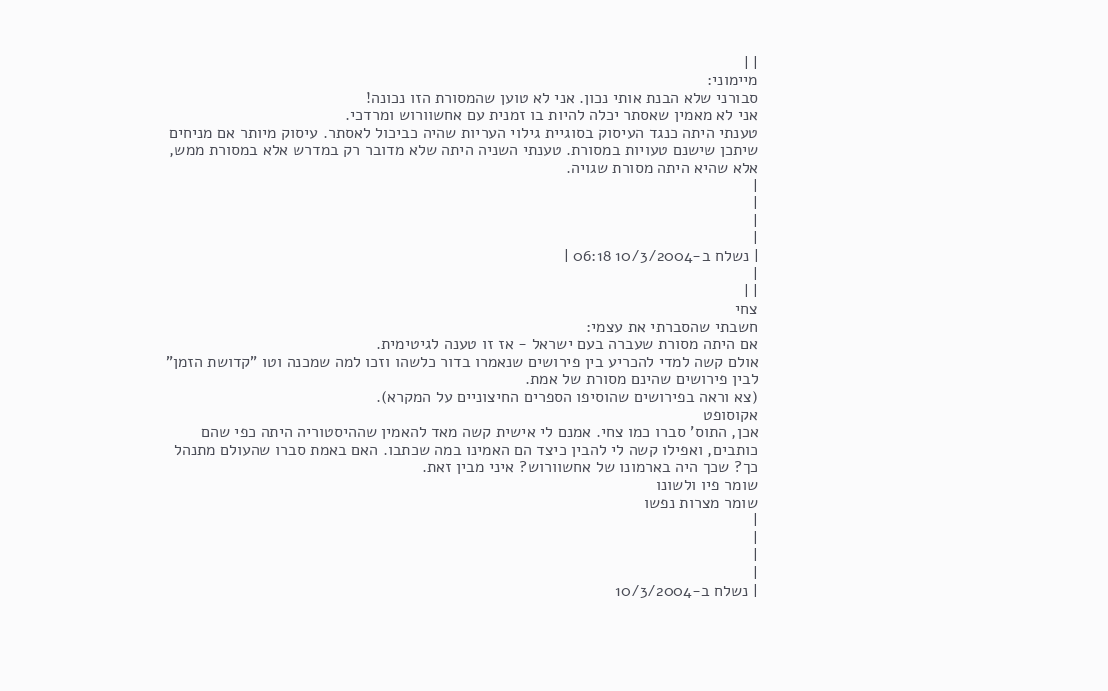| |
מיימוני:
סבורני שלא הבנת אותי נכון. אני לא טוען שהמסורת הזו נכונה!
אני לא מאמין שאסתר יכלה להיות בו זמנית עם אחשוורוש ומרדכי.
טענתי היתה כנגד העיסוק בסוגיית גילוי העריות שהיה כביכול לאסתר. עיסוק מיותר אם מניחים שיתכן שישנם טעויות במסורת. טענתי השניה היתה שלא מדובר רק במדרש אלא במסורת ממש, אלא שהיא היתה מסורת שגויה.
|
|
|
|
| נשלח ב-10/3/2004 06:18 |
|
| |
צחי
חשבתי שהסברתי את עצמי:
אם היתה מסורת שעברה בעם ישראל - אז זו טענה לגיטימית.
אולם קשה למדי להכריע בין פירושים שנאמרו בדור כלשהו וזכו למה שמכנה וטו "קדושת הזמן" לבין פירושים שהינם מסורת של אמת.
(צא וראה בפירושים שהוסיפו הספרים החיצוניים על המקרא).
אקוסופט
אכן, התוס' סברו כמו צחי. אמנם לי אישית קשה מאד להאמין שההיסטוריה היתה כפי שהם כותבים, ואפילו קשה לי להבין כיצד הם האמינו במה שכתבו. האם באמת סברו שהעולם מתנהל כך? שכך היה בארמונו של אחשוורוש? איני מבין זאת.
שומר פיו ולשונו
שומר מצרות נפשו
|
|
|
|
| נשלח ב-10/3/2004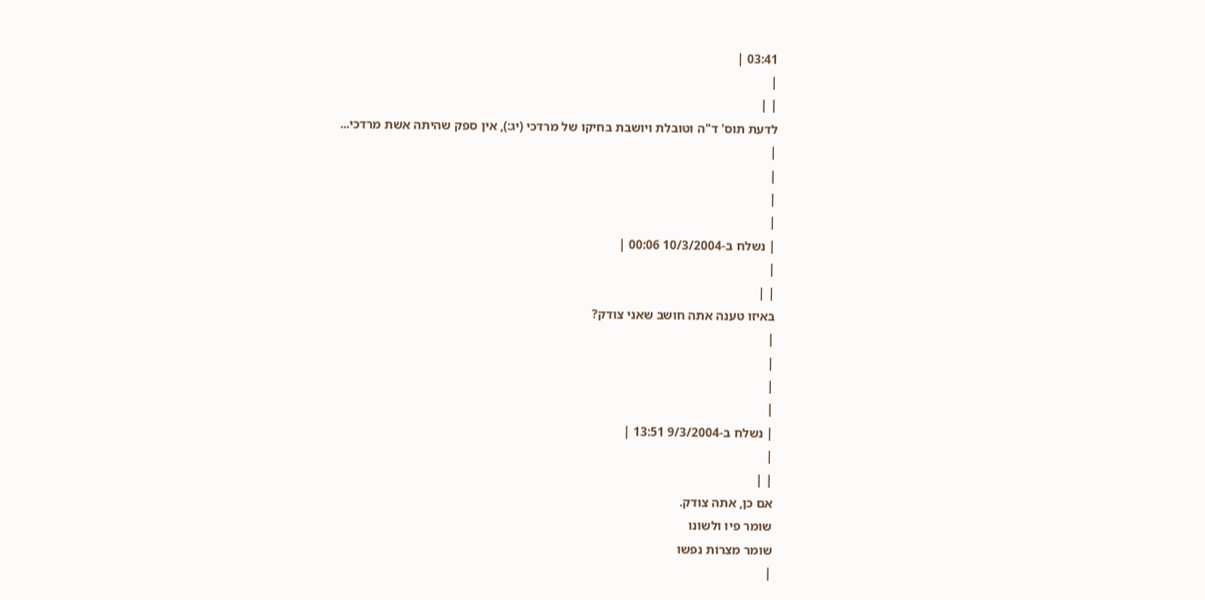03:41 |
|
| |
לדעת תוס' ד"ה וטובלת ויושבת בחיקו של מרדכי (יג:), אין ספק שהיתה אשת מרדכי...
|
|
|
|
| נשלח ב-10/3/2004 00:06 |
|
| |
באיזו טענה אתה חושב שאני צודק?
|
|
|
|
| נשלח ב-9/3/2004 13:51 |
|
| |
אם כן, אתה צודק.
שומר פיו ולשונו
שומר מצרות נפשו
|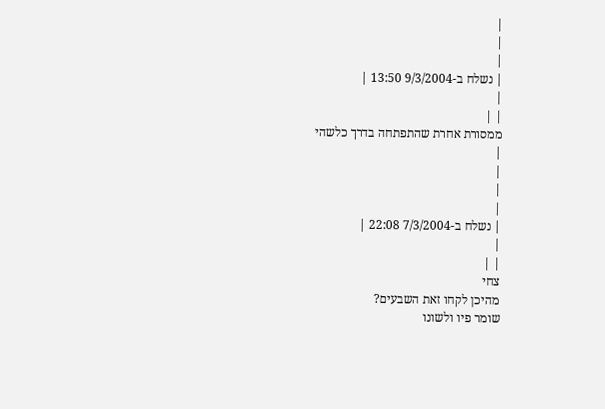|
|
|
| נשלח ב-9/3/2004 13:50 |
|
| |
ממסורת אחרת שהתפתחה בדרך כלשהי
|
|
|
|
| נשלח ב-7/3/2004 22:08 |
|
| |
צחי
מהיכן לקחו זאת השבעים?
שומר פיו ולשונו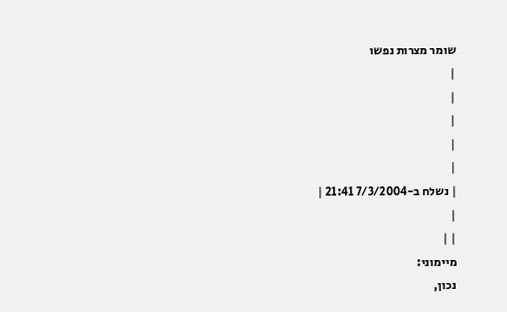שומר מצרות נפשו
|
|
|
|
|
| נשלח ב-7/3/2004 21:41 |
|
| |
מיימוני:
נכון,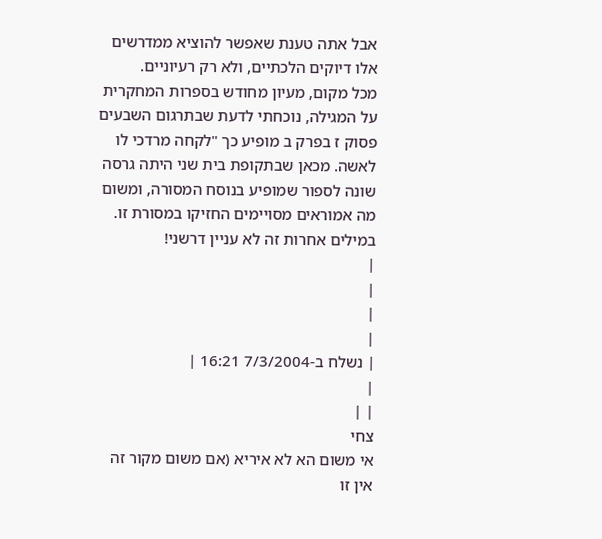אבל אתה טענת שאפשר להוציא ממדרשים אלו דיוקים הלכתיים, ולא רק רעיוניים.
מכל מקום, מעיון מחודש בספרות המחקרית על המגילה, נוכחתי לדעת שבתרגום השבעים פסוק ז בפרק ב מופיע כך "לקחה מרדכי לו לאשה. מכאן שבתקופת בית שני היתה גרסה שונה לספור שמופיע בנוסח המסורה, ומשום מה אמוראים מסויימים החזיקו במסורת זו. במילים אחרות זה לא עניין דרשני!
|
|
|
|
| נשלח ב-7/3/2004 16:21 |
|
| |
צחי
אי משום הא לא איריא (אם משום מקור זה אין זו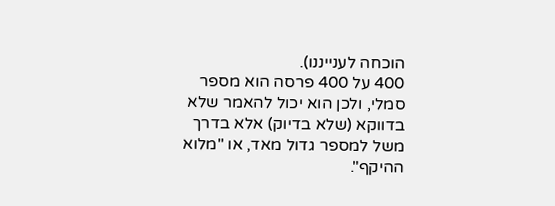הוכחה לענייננו).
400 על 400 פרסה הוא מספר סמלי, ולכן הוא יכול להאמר שלא בדווקא (שלא בדיוק) אלא בדרך משל למספר גדול מאד, או "מלוא ההיקף".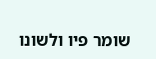שומר פיו ולשונו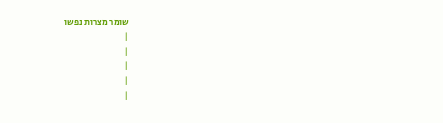שומר מצרות נפשו
|
|
|
|
|